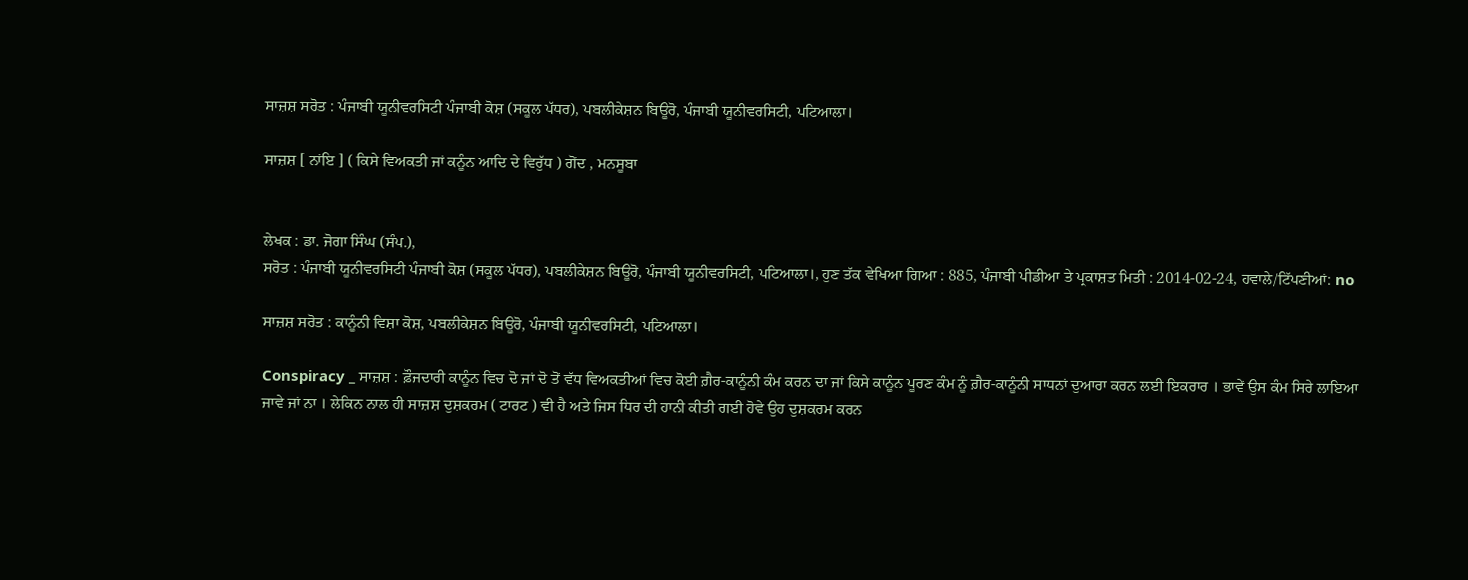ਸਾਜ਼ਸ਼ ਸਰੋਤ : ਪੰਜਾਬੀ ਯੂਨੀਵਰਸਿਟੀ ਪੰਜਾਬੀ ਕੋਸ਼ (ਸਕੂਲ ਪੱਧਰ), ਪਬਲੀਕੇਸ਼ਨ ਬਿਊਰੋ, ਪੰਜਾਬੀ ਯੂਨੀਵਰਸਿਟੀ, ਪਟਿਆਲਾ।

ਸਾਜ਼ਸ਼ [ ਨਾਂਇ ] ( ਕਿਸੇ ਵਿਅਕਤੀ ਜਾਂ ਕਨੂੰਨ ਆਦਿ ਦੇ ਵਿਰੁੱਧ ) ਗੋਂਦ , ਮਨਸੂਬਾ


ਲੇਖਕ : ਡਾ. ਜੋਗਾ ਸਿੰਘ (ਸੰਪ.),
ਸਰੋਤ : ਪੰਜਾਬੀ ਯੂਨੀਵਰਸਿਟੀ ਪੰਜਾਬੀ ਕੋਸ਼ (ਸਕੂਲ ਪੱਧਰ), ਪਬਲੀਕੇਸ਼ਨ ਬਿਊਰੋ, ਪੰਜਾਬੀ ਯੂਨੀਵਰਸਿਟੀ, ਪਟਿਆਲਾ।, ਹੁਣ ਤੱਕ ਵੇਖਿਆ ਗਿਆ : 885, ਪੰਜਾਬੀ ਪੀਡੀਆ ਤੇ ਪ੍ਰਕਾਸ਼ਤ ਮਿਤੀ : 2014-02-24, ਹਵਾਲੇ/ਟਿੱਪਣੀਆਂ: no

ਸਾਜ਼ਸ਼ ਸਰੋਤ : ਕਾਨੂੰਨੀ ਵਿਸ਼ਾ ਕੋਸ਼, ਪਬਲੀਕੇਸ਼ਨ ਬਿਊਰੋ, ਪੰਜਾਬੀ ਯੂਨੀਵਰਸਿਟੀ, ਪਟਿਆਲਾ।

Conspiracy _ ਸਾਜ਼ਸ਼ : ਫ਼ੌਜਦਾਰੀ ਕਾਨੂੰਨ ਵਿਚ ਦੋ ਜਾਂ ਦੋ ਤੋਂ ਵੱਧ ਵਿਅਕਤੀਆਂ ਵਿਚ ਕੋਈ ਗ਼ੈਰ-ਕਾਨੂੰਨੀ ਕੰਮ ਕਰਨ ਦਾ ਜਾਂ ਕਿਸੇ ਕਾਨੂੰਨ ਪੂਰਣ ਕੰਮ ਨੂੰ ਗ਼ੈਰ-ਕਾਨੂੰਨੀ ਸਾਧਨਾਂ ਦੁਆਰਾ ਕਰਨ ਲਈ ਇਕਰਾਰ । ਭਾਵੇਂ ਉਸ ਕੰਮ ਸਿਰੇ ਲਾਇਆ ਜਾਵੇ ਜਾਂ ਨਾ । ਲੇਕਿਨ ਨਾਲ ਹੀ ਸਾਜ਼ਸ਼ ਦੁਸ਼ਕਰਮ ( ਟਾਰਟ ) ਵੀ ਹੈ ਅਤੇ ਜਿਸ ਧਿਰ ਦੀ ਹਾਨੀ ਕੀਤੀ ਗਈ ਹੋਵੇ ਉਹ ਦੁਸ਼ਕਰਮ ਕਰਨ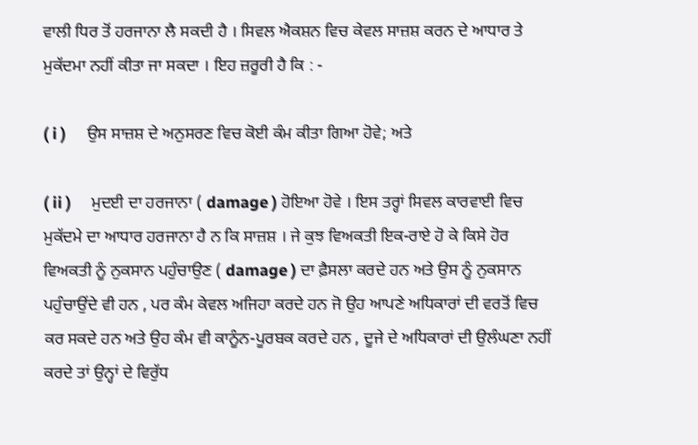ਵਾਲੀ ਧਿਰ ਤੋਂ ਹਰਜਾਨਾ ਲੈ ਸਕਦੀ ਹੈ । ਸਿਵਲ ਐਕਸ਼ਨ ਵਿਚ ਕੇਵਲ ਸਾਜ਼ਸ਼ ਕਰਨ ਦੇ ਆਧਾਰ ਤੇ ਮੁਕੱਦਮਾ ਨਹੀਂ ਕੀਤਾ ਜਾ ਸਕਦਾ । ਇਹ ਜ਼ਰੂਰੀ ਹੈ ਕਿ : -

( i )     ਉਸ ਸਾਜ਼ਸ਼ ਦੇ ਅਨੁਸਰਣ ਵਿਚ ਕੋਈ ਕੰਮ ਕੀਤਾ ਗਿਆ ਹੋਵੇ; ਅਤੇ

( ii )     ਮੁਦਈ ਦਾ ਹਰਜਾਨਾ ( damage ) ਹੋਇਆ ਹੋਵੇ । ਇਸ ਤਰ੍ਹਾਂ ਸਿਵਲ ਕਾਰਵਾਈ ਵਿਚ ਮੁਕੱਦਮੇ ਦਾ ਆਧਾਰ ਹਰਜਾਨਾ ਹੈ ਨ ਕਿ ਸਾਜ਼ਸ਼ । ਜੇ ਕੁਝ ਵਿਅਕਤੀ ਇਕ-ਰਾਏ ਹੋ ਕੇ ਕਿਸੇ ਹੋਰ ਵਿਅਕਤੀ ਨੂੰ ਨੁਕਸਾਨ ਪਹੁੰਚਾਉਣ ( damage ) ਦਾ ਫ਼ੈਸਲਾ ਕਰਦੇ ਹਨ ਅਤੇ ਉਸ ਨੂੰ ਨੁਕਸਾਨ ਪਹੁੰਚਾਉਂਦੇ ਵੀ ਹਨ , ਪਰ ਕੰਮ ਕੇਵਲ ਅਜਿਹਾ ਕਰਦੇ ਹਨ ਜੋ ਉਹ ਆਪਣੇ ਅਧਿਕਾਰਾਂ ਦੀ ਵਰਤੋਂ ਵਿਚ ਕਰ ਸਕਦੇ ਹਨ ਅਤੇ ਉਹ ਕੰਮ ਵੀ ਕਾਨੂੰਨ-ਪੂਰਬਕ ਕਰਦੇ ਹਨ , ਦੂਜੇ ਦੇ ਅਧਿਕਾਰਾਂ ਦੀ ਉਲੰਘਣਾ ਨਹੀਂ ਕਰਦੇ ਤਾਂ ਉਨ੍ਹਾਂ ਦੇ ਵਿਰੁੱਧ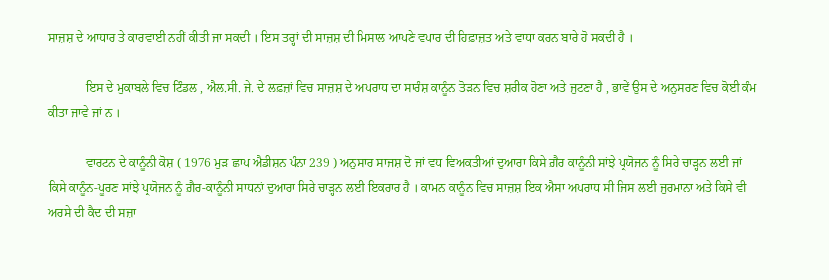ਸਾਜ਼ਸ਼ ਦੇ ਆਧਾਰ ਤੇ ਕਾਰਵਾਈ ਨਹੀਂ ਕੀਤੀ ਜਾ ਸਕਦੀ । ਇਸ ਤਰ੍ਹਾਂ ਦੀ ਸਾਜ਼ਸ਼ ਦੀ ਮਿਸਾਲ ਆਪਣੇ ਵਪਾਰ ਦੀ ਹਿਫ਼ਾਜ਼ਤ ਅਤੇ ਵਾਧਾ ਕਰਨ ਬਾਰੇ ਹੋ ਸਕਦੀ ਹੈ ।

            ਇਸ ਦੇ ਮੁਕਾਬਲੇ ਵਿਚ ਟਿੰਡਲ , ਐਲ.ਸੀ. ਜੇ. ਦੇ ਲਫ਼ਜ਼ਾਂ ਵਿਚ ਸਾਜ਼ਸ਼ ਦੇ ਅਪਰਾਧ ਦਾ ਸਾਰੰਸ਼ ਕਾਨੂੰਨ ਤੋੜਨ ਵਿਚ ਸ਼ਰੀਕ ਹੋਣਾ ਅਤੇ ਜੁਟਣਾ ਹੈ , ਭਾਵੇਂ ਉਸ ਦੇ ਅਨੁਸਰਣ ਵਿਚ ਕੋਈ ਕੰਮ ਕੀਤਾ ਜਾਵੇ ਜਾਂ ਨ ।

            ਵਾਰਟਨ ਦੇ ਕਾਨੂੰਨੀ ਕੋਸ਼ ( 1976 ਮੁੜ ਛਾਪ ਐਡੀਸ਼ਨ ਪੰਨਾ 239 ) ਅਨੁਸਾਰ ਸਾਜਸ਼ ਦੋ ਜਾਂ ਵਧ ਵਿਅਕਤੀਆਂ ਦੁਆਰਾ ਕਿਸੇ ਗ਼ੈਰ ਕਾਨੂੰਨੀ ਸਾਂਝੇ ਪ੍ਰਯੋਜਨ ਨੂੰ ਸਿਰੇ ਚਾੜ੍ਹਨ ਲਈ ਜਾਂ ਕਿਸੇ ਕਾਨੂੰਨ-ਪੂਰਣ ਸਾਂਝੇ ਪ੍ਰਯੋਜਨ ਨੂੰ ਗ਼ੈਰ-ਕਾਨੂੰਨੀ ਸਾਧਨਾਂ ਦੁਆਰਾ ਸਿਰੇ ਚਾੜ੍ਹਨ ਲਈ ਇਕਰਾਰ ਹੈ । ਕਾਮਨ ਕਾਨੂੰਨ ਵਿਚ ਸਾਜ਼ਸ਼ ਇਕ ਐਸਾ ਅਪਰਾਧ ਸੀ ਜਿਸ ਲਈ ਜੁਰਮਾਨਾ ਅਤੇ ਕਿਸੇ ਵੀ ਅਰਸੇ ਦੀ ਕੈਦ ਦੀ ਸਜ਼ਾ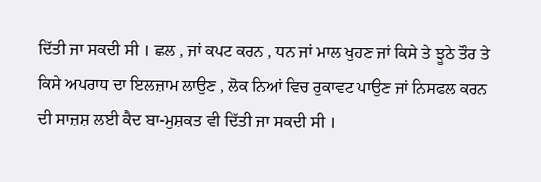ਦਿੱਤੀ ਜਾ ਸਕਦੀ ਸੀ । ਛਲ , ਜਾਂ ਕਪਟ ਕਰਨ , ਧਨ ਜਾਂ ਮਾਲ ਖੁਹਣ ਜਾਂ ਕਿਸੇ ਤੇ ਝੂਠੇ ਤੌਰ ਤੇ ਕਿਸੇ ਅਪਰਾਧ ਦਾ ਇਲਜ਼ਾਮ ਲਾਉਣ , ਲੋਕ ਨਿਆਂ ਵਿਚ ਰੁਕਾਵਟ ਪਾਉਣ ਜਾਂ ਨਿਸਫਲ ਕਰਨ ਦੀ ਸਾਜ਼ਸ਼ ਲਈ ਕੈਦ ਬਾ-ਮੁਸ਼ਕਤ ਵੀ ਦਿੱਤੀ ਜਾ ਸਕਦੀ ਸੀ ।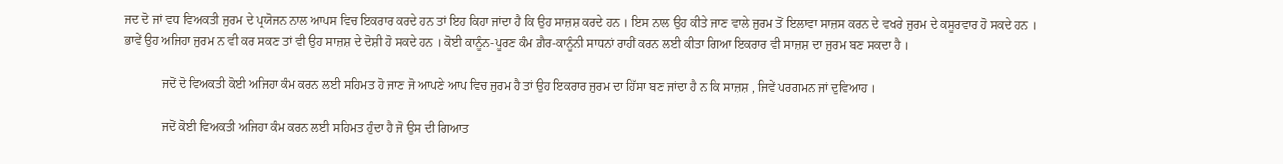ਜਦ ਦੋ ਜਾਂ ਵਧ ਵਿਅਕਤੀ ਜੁਰਮ ਦੇ ਪ੍ਰਯੋਜਨ ਨਾਲ ਆਪਸ ਵਿਚ ਇਕਰਾਰ ਕਰਦੇ ਹਨ ਤਾਂ ਇਹ ਕਿਹਾ ਜਾਂਦਾ ਹੈ ਕਿ ਉਹ ਸਾਜ਼ਸ਼ ਕਰਦੇ ਹਨ । ਇਸ ਨਾਲ ਉਹ ਕੀਤੇ ਜਾਣ ਵਾਲੇ ਜੁਰਮ ਤੋਂ ਇਲਾਵਾ ਸਾਜ਼ਸ ਕਰਨ ਦੇ ਵਖਰੇ ਜੁਰਮ ਦੇ ਕਸੂਰਵਾਰ ਹੋ ਸਕਦੇ ਹਨ । ਭਾਵੇਂ ਉਹ ਅਜਿਹਾ ਜੁਰਮ ਨ ਵੀ ਕਰ ਸਕਣ ਤਾਂ ਵੀ ਉਹ ਸਾਜ਼ਸ਼ ਦੇ ਦੋਸ਼ੀ ਹੋ ਸਕਦੇ ਹਨ । ਕੋਈ ਕਾਨੂੰਨ-ਪੂਰਣ ਕੰਮ ਗ਼ੈਰ-ਕਾਨੂੰਨੀ ਸਾਧਨਾਂ ਰਾਹੀਂ ਕਰਨ ਲਈ ਕੀਤਾ ਗਿਆ ਇਕਰਾਰ ਵੀ ਸਾਜ਼ਸ਼ ਦਾ ਜੁਰਮ ਬਣ ਸਕਦਾ ਹੈ ।

            ਜਦੋਂ ਦੋ ਵਿਅਕਤੀ ਕੋਈ ਅਜਿਹਾ ਕੰਮ ਕਰਨ ਲਈ ਸਹਿਮਤ ਹੋ ਜਾਣ ਜੋ ਆਪਣੇ ਆਪ ਵਿਚ ਜੁਰਮ ਹੈ ਤਾਂ ਉਹ ਇਕਰਾਰ ਜੁਰਮ ਦਾ ਹਿੱਸਾ ਬਣ ਜਾਂਦਾ ਹੈ ਨ ਕਿ ਸਾਜ਼ਸ਼ , ਜਿਵੇਂ ਪਰਗਮਨ ਜਾਂ ਦੁਵਿਆਹ ।

            ਜਦੋਂ ਕੋਈ ਵਿਅਕਤੀ ਅਜਿਹਾ ਕੰਮ ਕਰਨ ਲਈ ਸਹਿਮਤ ਹੁੰਦਾ ਹੈ ਜੋ ਉਸ ਦੀ ਗਿਆਤ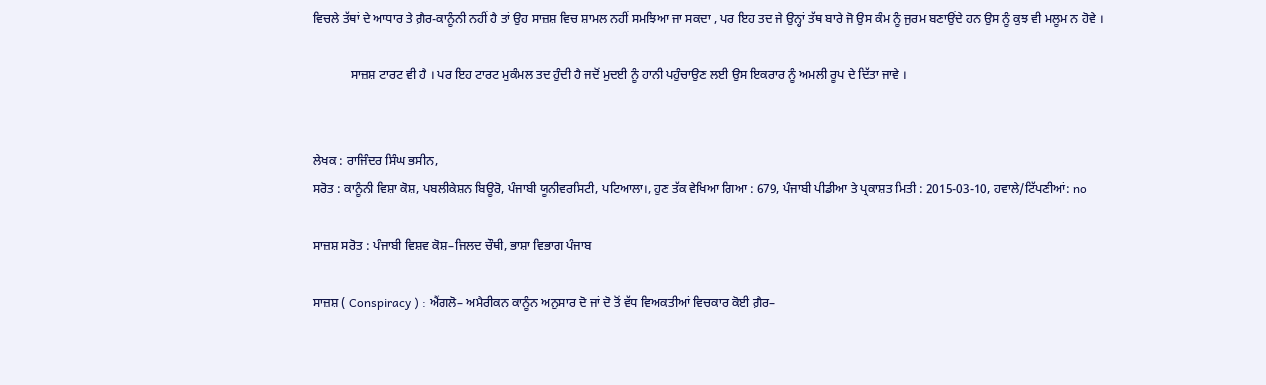ਵਿਚਲੇ ਤੱਥਾਂ ਦੇ ਆਧਾਰ ਤੇ ਗ਼ੈਰ-ਕਾਨੂੰਨੀ ਨਹੀਂ ਹੈ ਤਾਂ ਉਹ ਸਾਜ਼ਸ਼ ਵਿਚ ਸ਼ਾਮਲ ਨਹੀਂ ਸਮਝਿਆ ਜਾ ਸਕਦਾ , ਪਰ ਇਹ ਤਦ ਜੇ ਉਨ੍ਹਾਂ ਤੱਥ ਬਾਰੇ ਜੋ ਉਸ ਕੰਮ ਨੂੰ ਜੁਰਮ ਬਣਾਉਂਦੇ ਹਨ ਉਸ ਨੂੰ ਕੁਝ ਵੀ ਮਲੂਮ ਨ ਹੋਵੇ ।

            ਸਾਜ਼ਸ਼ ਟਾਰਟ ਵੀ ਹੈ । ਪਰ ਇਹ ਟਾਰਟ ਮੁਕੰਮਲ ਤਦ ਹੁੰਦੀ ਹੈ ਜਦੋਂ ਮੁਦਈ ਨੂੰ ਹਾਨੀ ਪਹੁੰਚਾਉਣ ਲਈ ਉਸ ਇਕਰਾਰ ਨੂੰ ਅਮਲੀ ਰੂਪ ਦੇ ਦਿੱਤਾ ਜਾਵੇ ।


ਲੇਖਕ : ਰਾਜਿੰਦਰ ਸਿੰਘ ਭਸੀਨ,
ਸਰੋਤ : ਕਾਨੂੰਨੀ ਵਿਸ਼ਾ ਕੋਸ਼, ਪਬਲੀਕੇਸ਼ਨ ਬਿਊਰੋ, ਪੰਜਾਬੀ ਯੂਨੀਵਰਸਿਟੀ, ਪਟਿਆਲਾ।, ਹੁਣ ਤੱਕ ਵੇਖਿਆ ਗਿਆ : 679, ਪੰਜਾਬੀ ਪੀਡੀਆ ਤੇ ਪ੍ਰਕਾਸ਼ਤ ਮਿਤੀ : 2015-03-10, ਹਵਾਲੇ/ਟਿੱਪਣੀਆਂ: no

ਸਾਜ਼ਸ਼ ਸਰੋਤ : ਪੰਜਾਬੀ ਵਿਸ਼ਵ ਕੋਸ਼–ਜਿਲਦ ਚੌਥੀ, ਭਾਸ਼ਾ ਵਿਭਾਗ ਪੰਜਾਬ

ਸਾਜ਼ਸ਼ ( Conspiracy ) : ਐਂਗਲੋ– ਅਮੈਰੀਕਨ ਕਾਨੂੰਨ ਅਨੁਸਾਰ ਦੋ ਜਾਂ ਦੋ ਤੋਂ ਵੱਧ ਵਿਅਕਤੀਆਂ ਵਿਚਕਾਰ ਕੋਈ ਗ਼ੈਰ–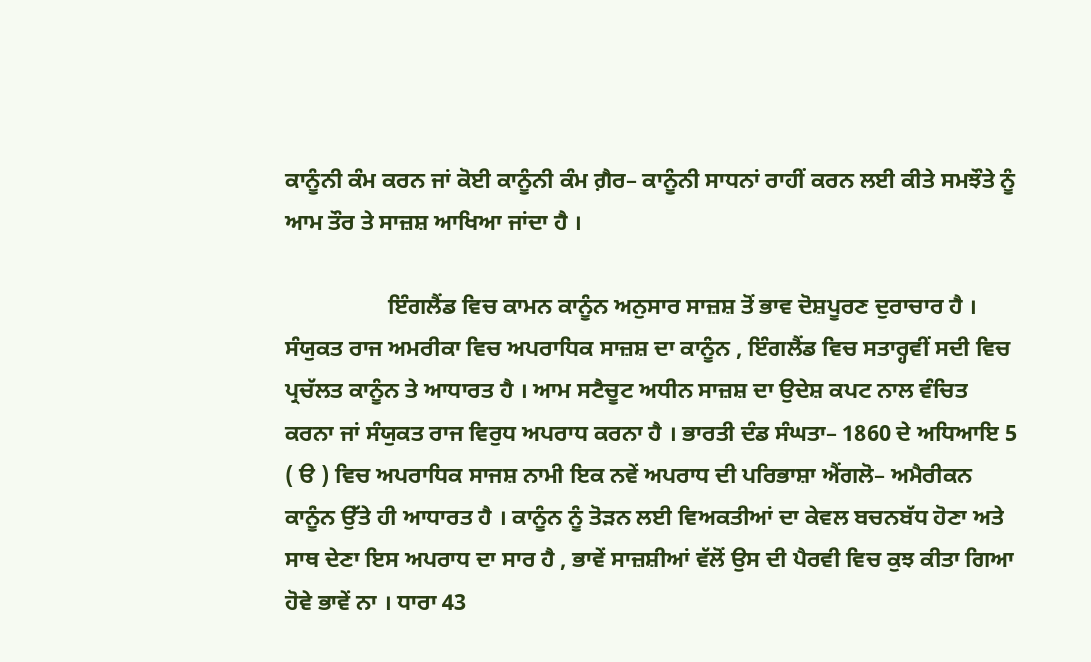ਕਾਨੂੰਨੀ ਕੰਮ ਕਰਨ ਜਾਂ ਕੋਈ ਕਾਨੂੰਨੀ ਕੰਮ ਗ਼ੈਰ– ਕਾਨੂੰਨੀ ਸਾਧਨਾਂ ਰਾਹੀਂ ਕਰਨ ਲਈ ਕੀਤੇ ਸਮਝੌਤੇ ਨੂੰ ਆਮ ਤੌਰ ਤੇ ਸਾਜ਼ਸ਼ ਆਖਿਆ ਜਾਂਦਾ ਹੈ ।

                  ਇੰਗਲੈਂਡ ਵਿਚ ਕਾਮਨ ਕਾਨੂੰਨ ਅਨੁਸਾਰ ਸਾਜ਼ਸ਼ ਤੋਂ ਭਾਵ ਦੋਸ਼ਪੂਰਣ ਦੁਰਾਚਾਰ ਹੈ । ਸੰਯੁਕਤ ਰਾਜ ਅਮਰੀਕਾ ਵਿਚ ਅਪਰਾਧਿਕ ਸਾਜ਼ਸ਼ ਦਾ ਕਾਨੂੰਨ , ਇੰਗਲੈਂਡ ਵਿਚ ਸਤਾਰ੍ਹਵੀਂ ਸਦੀ ਵਿਚ ਪ੍ਰਚੱਲਤ ਕਾਨੂੰਨ ਤੇ ਆਧਾਰਤ ਹੈ । ਆਮ ਸਟੈਚੂਟ ਅਧੀਨ ਸਾਜ਼ਸ਼ ਦਾ ਉਦੇਸ਼ ਕਪਟ ਨਾਲ ਵੰਚਿਤ ਕਰਨਾ ਜਾਂ ਸੰਯੁਕਤ ਰਾਜ ਵਿਰੁਧ ਅਪਰਾਧ ਕਰਨਾ ਹੈ । ਭਾਰਤੀ ਦੰਡ ਸੰਘਤਾ– 1860 ਦੇ ਅਧਿਆਇ 5 ( ੳ ) ਵਿਚ ਅਪਰਾਧਿਕ ਸਾਜਸ਼ ਨਾਮੀ ਇਕ ਨਵੇਂ ਅਪਰਾਧ ਦੀ ਪਰਿਭਾਸ਼ਾ ਐਂਗਲੋ– ਅਮੈਰੀਕਨ ਕਾਨੂੰਨ ਉੱਤੇ ਹੀ ਆਧਾਰਤ ਹੈ । ਕਾਨੂੰਨ ਨੂੰ ਤੋੜਨ ਲਈ ਵਿਅਕਤੀਆਂ ਦਾ ਕੇਵਲ ਬਚਨਬੱਧ ਹੋਣਾ ਅਤੇ ਸਾਥ ਦੇਣਾ ਇਸ ਅਪਰਾਧ ਦਾ ਸਾਰ ਹੈ , ਭਾਵੇਂ ਸਾਜ਼ਸ਼ੀਆਂ ਵੱਲੋਂ ਉਸ ਦੀ ਪੈਰਵੀ ਵਿਚ ਕੁਝ ਕੀਤਾ ਗਿਆ ਹੋਵੇ ਭਾਵੇਂ ਨਾ । ਧਾਰਾ 43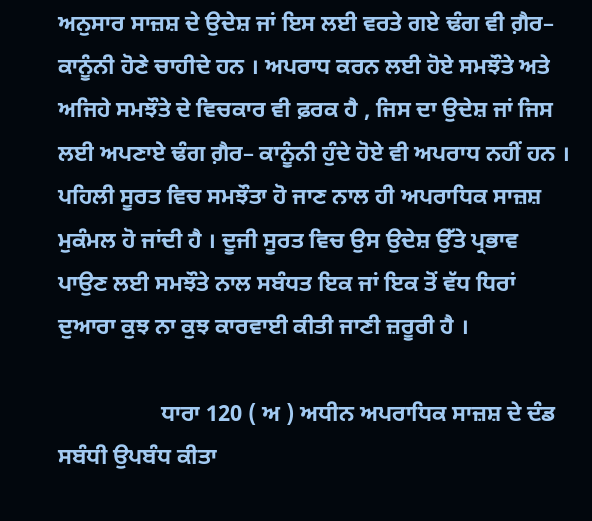ਅਨੁਸਾਰ ਸਾਜ਼ਸ਼ ਦੇ ਉਦੇਸ਼ ਜਾਂ ਇਸ ਲਈ ਵਰਤੇ ਗਏ ਢੰਗ ਵੀ ਗ਼ੈਰ– ਕਾਨੂੰਨੀ ਹੋਣੇ ਚਾਹੀਦੇ ਹਨ । ਅਪਰਾਧ ਕਰਨ ਲਈ ਹੋਏ ਸਮਝੌਤੇ ਅਤੇ ਅਜਿਹੇ ਸਮਝੌਤੇ ਦੇ ਵਿਚਕਾਰ ਵੀ ਫ਼ਰਕ ਹੈ , ਜਿਸ ਦਾ ਉਦੇਸ਼ ਜਾਂ ਜਿਸ ਲਈ ਅਪਣਾਏ ਢੰਗ ਗ਼ੈਰ– ਕਾਨੂੰਨੀ ਹੁੰਦੇ ਹੋਏ ਵੀ ਅਪਰਾਧ ਨਹੀਂ ਹਨ । ਪਹਿਲੀ ਸੂਰਤ ਵਿਚ ਸਮਝੌਤਾ ਹੋ ਜਾਣ ਨਾਲ ਹੀ ਅਪਰਾਧਿਕ ਸਾਜ਼ਸ਼ ਮੁਕੰਮਲ ਹੋ ਜਾਂਦੀ ਹੈ । ਦੂਜੀ ਸੂਰਤ ਵਿਚ ਉਸ ਉਦੇਸ਼ ਉੱਤੇ ਪ੍ਰਭਾਵ ਪਾਉਣ ਲਈ ਸਮਝੌਤੇ ਨਾਲ ਸਬੰਧਤ ਇਕ ਜਾਂ ਇਕ ਤੋਂ ਵੱਧ ਧਿਰਾਂ ਦੁਆਰਾ ਕੁਝ ਨਾ ਕੁਝ ਕਾਰਵਾਈ ਕੀਤੀ ਜਾਣੀ ਜ਼ਰੂਰੀ ਹੈ ।

                  ਧਾਰਾ 120 ( ਅ ) ਅਧੀਨ ਅਪਰਾਧਿਕ ਸਾਜ਼ਸ਼ ਦੇ ਦੰਡ ਸਬੰਧੀ ਉਪਬੰਧ ਕੀਤਾ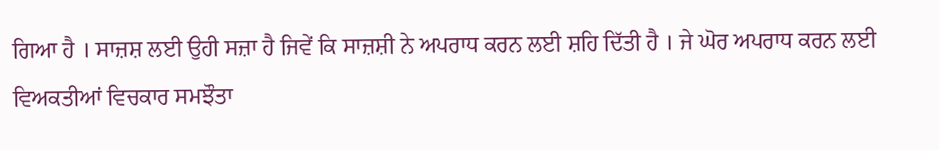ਗਿਆ ਹੈ । ਸਾਜ਼ਸ਼ ਲਈ ਉਹੀ ਸਜ਼ਾ ਹੈ ਜਿਵੇਂ ਕਿ ਸਾਜ਼ਸ਼ੀ ਨੇ ਅਪਰਾਧ ਕਰਨ ਲਈ ਸ਼ਹਿ ਦਿੱਤੀ ਹੈ । ਜੇ ਘੋਰ ਅਪਰਾਧ ਕਰਨ ਲਈ ਵਿਅਕਤੀਆਂ ਵਿਚਕਾਰ ਸਮਝੌਤਾ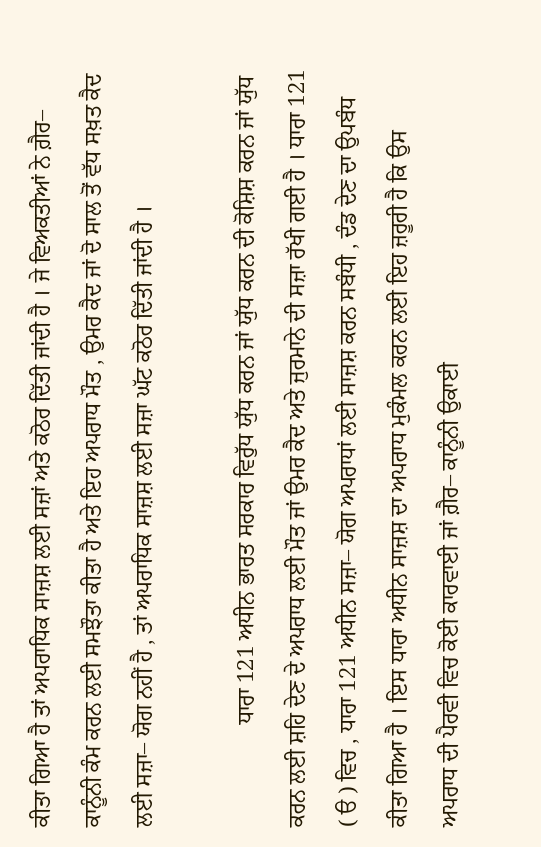ਕੀਤਾ ਗਿਆ ਹੈ ਤਾਂ ਅਪਰਾਧਿਕ ਸਾਜ਼ਸ਼ ਲਈ ਸਜ਼ਾਂ ਅਤੇ ਕਠੋਰ ਦਿੱਤੀ ਜਾਂਦੀ ਹੈ । ਜੇ ਵਿਅਕਤੀਆਂ ਨੇ ਗ਼ੈਰ– ਕਾਨੂੰਨੀ ਕੰਮ ਕਰਨ ਲਈ ਸਮਝੌਤਾ ਕੀਤਾ ਹੈ ਅਤੇ ਇਹ ਅਪਰਾਧ ਮੌਤ , ਉਮਰ ਕੈਦ ਜਾਂ ਦੋ ਸਾਲ ਤੋਂ ਵੱਧ ਸਖ਼ਤ ਕੈਦ ਲਈ ਸਜ਼ਾ– ਯੋਗ ਨਹੀਂ ਹੈ , ਤਾਂ ਅਪਰਾਧਿਕ ਸਾਜ਼ਸ਼ ਲਈ ਸਜ਼ਾ ਘੱਟ ਕਠੋਰ ਦਿੱਤੀ ਜਾਂਦੀ ਹੈ ।

                  ਧਾਰਾ 121 ਅਧੀਨ ਭਾਰਤ ਸਰਕਾਰ ਵਿਰੁੱਧ ਯੁੱਧ ਕਰਨ ਜਾਂ ਯੁੱਧ ਕਰਨ ਦੀ ਕੋਸ਼ਿਸ਼ ਕਰਨ ਜਾਂ ਯੁੱਧ ਕਰਨ ਲਈ ਸ਼ਹਿ ਦੇਣ ਦੇ ਅਪਰਾਧ ਲਈ ਮੌਤ ਜਾਂ ਉਮਰ ਕੈਦ ਅਤੇ ਜੁਰਮਾਨੇ ਦੀ ਸਜ਼ਾ ਰੱਖੀ ਗਈ ਹੈ । ਧਾਰਾ 121 ( ੳ ) ਵਿਚ , ਧਾਰਾ 121 ਅਧੀਨ ਸਜ਼ਾ– ਯੋਗ ਅਪਰਾਧਾਂ ਲਈ ਸਾਜ਼ਸ਼ ਕਰਨ ਸਬੰਧੀ , ਦੰਡ ਦੇਣ ਦਾ ਉਪਬੰਧ ਕੀਤਾ ਗਿਆ ਹੈ । ਇਸ ਧਾਰਾ ਅਧੀਨ ਸਾਜ਼ਸ਼ ਦਾ ਅਪਰਾਧ ਮੁਕੰਮਲ ਕਰਨ ਲਈ ਇਹ ਜ਼ਰੂਰੀ ਹੈ ਕਿ ਉਸ ਅਪਰਾਧ ਦੀ ਪੈਰਵੀ ਵਿਚ ਕੋਈ ਕਾਰਵਾਈ ਜਾਂ ਗ਼ੈਰ– ਕਾਨੂੰਨੀ ਉਕਾਈ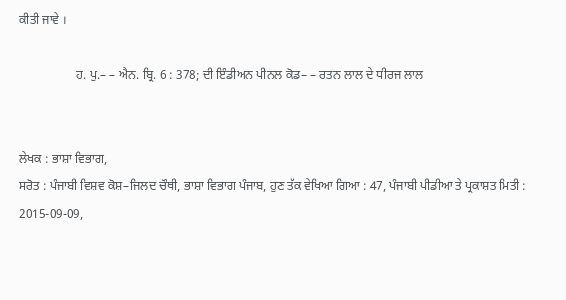ਕੀਤੀ ਜਾਵੇ ।

                  ਹ. ਪੁ.– – ਐਨ. ਬ੍ਰਿ. 6 : 378; ਦੀ ਇੰਡੀਅਨ ਪੀਨਲ ਕੋਡ– – ਰਤਨ ਲਾਲ ਦੇ ਧੀਰਜ ਲਾਲ


ਲੇਖਕ : ਭਾਸ਼ਾ ਵਿਭਾਗ,
ਸਰੋਤ : ਪੰਜਾਬੀ ਵਿਸ਼ਵ ਕੋਸ਼–ਜਿਲਦ ਚੌਥੀ, ਭਾਸ਼ਾ ਵਿਭਾਗ ਪੰਜਾਬ, ਹੁਣ ਤੱਕ ਵੇਖਿਆ ਗਿਆ : 47, ਪੰਜਾਬੀ ਪੀਡੀਆ ਤੇ ਪ੍ਰਕਾਸ਼ਤ ਮਿਤੀ : 2015-09-09,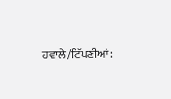ਹਵਾਲੇ/ਟਿੱਪਣੀਆਂ: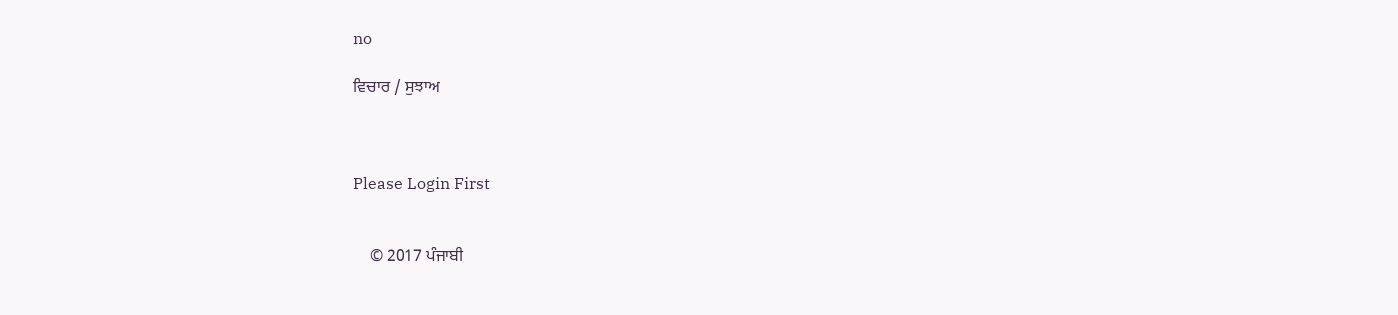no

ਵਿਚਾਰ / ਸੁਝਾਅ



Please Login First


    © 2017 ਪੰਜਾਬੀ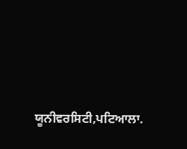ਯੂਨੀਵਰਸਿਟੀ,ਪਟਿਆਲਾ.